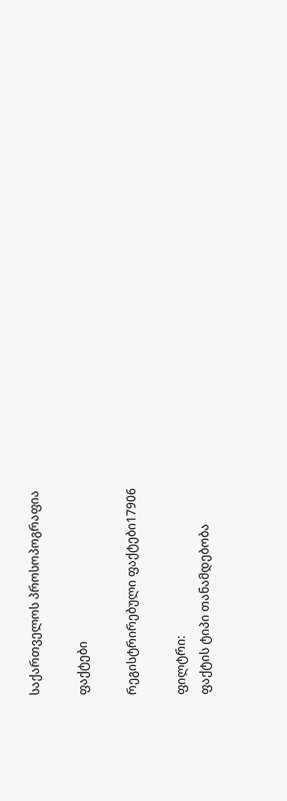საქართველოს პროსოპოგრაფია

ფაქტები

რეგისტრირებული ფაქტები17906

ფილტრი:
ფაქტის ტიპი თანამდებობა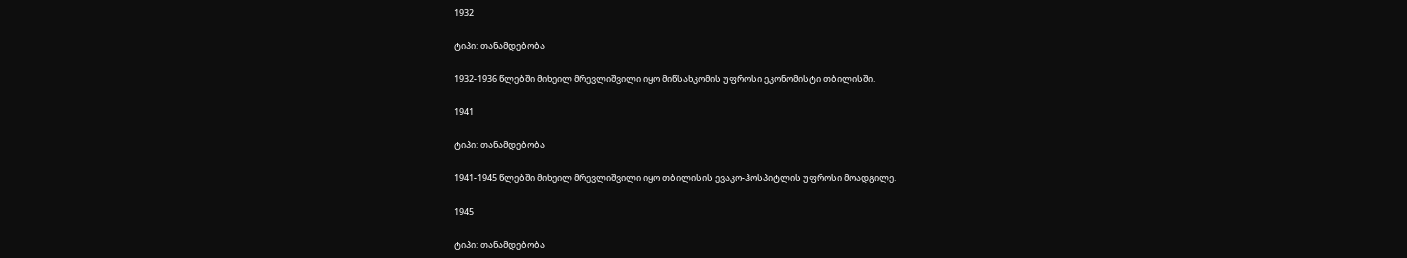1932

ტიპი: თანამდებობა

1932-1936 წლებში მიხეილ მრევლიშვილი იყო მიწსახკომის უფროსი ეკონომისტი თბილისში.

1941

ტიპი: თანამდებობა

1941-1945 წლებში მიხეილ მრევლიშვილი იყო თბილისის ევაკო-ჰოსპიტლის უფროსი მოადგილე.

1945

ტიპი: თანამდებობა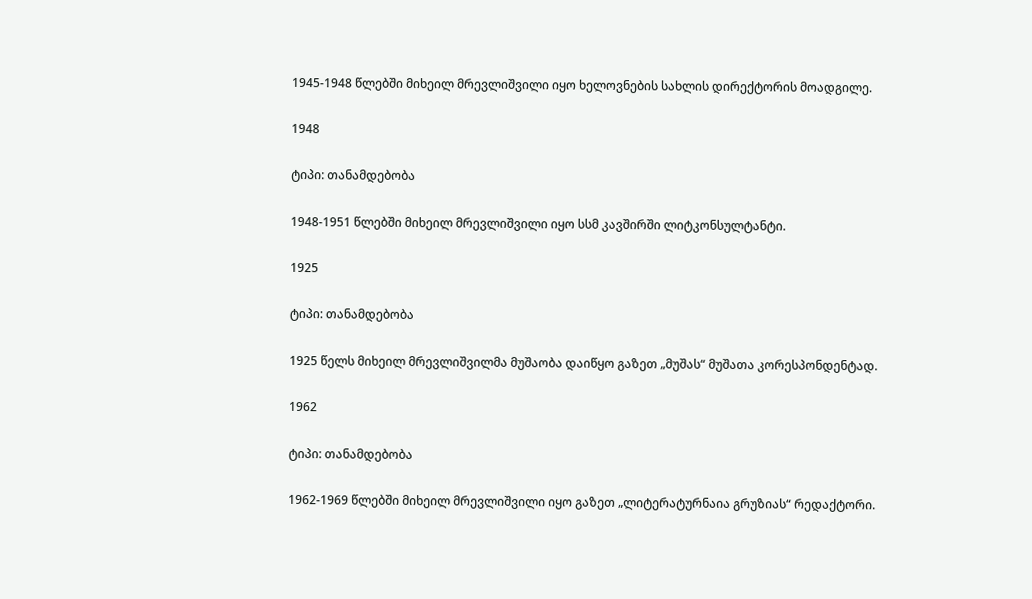1945-1948 წლებში მიხეილ მრევლიშვილი იყო ხელოვნების სახლის დირექტორის მოადგილე.

1948

ტიპი: თანამდებობა

1948-1951 წლებში მიხეილ მრევლიშვილი იყო სსმ კავშირში ლიტკონსულტანტი.

1925

ტიპი: თანამდებობა

1925 წელს მიხეილ მრევლიშვილმა მუშაობა დაიწყო გაზეთ „მუშას“ მუშათა კორესპონდენტად.

1962

ტიპი: თანამდებობა

1962-1969 წლებში მიხეილ მრევლიშვილი იყო გაზეთ „ლიტერატურნაია გრუზიას“ რედაქტორი.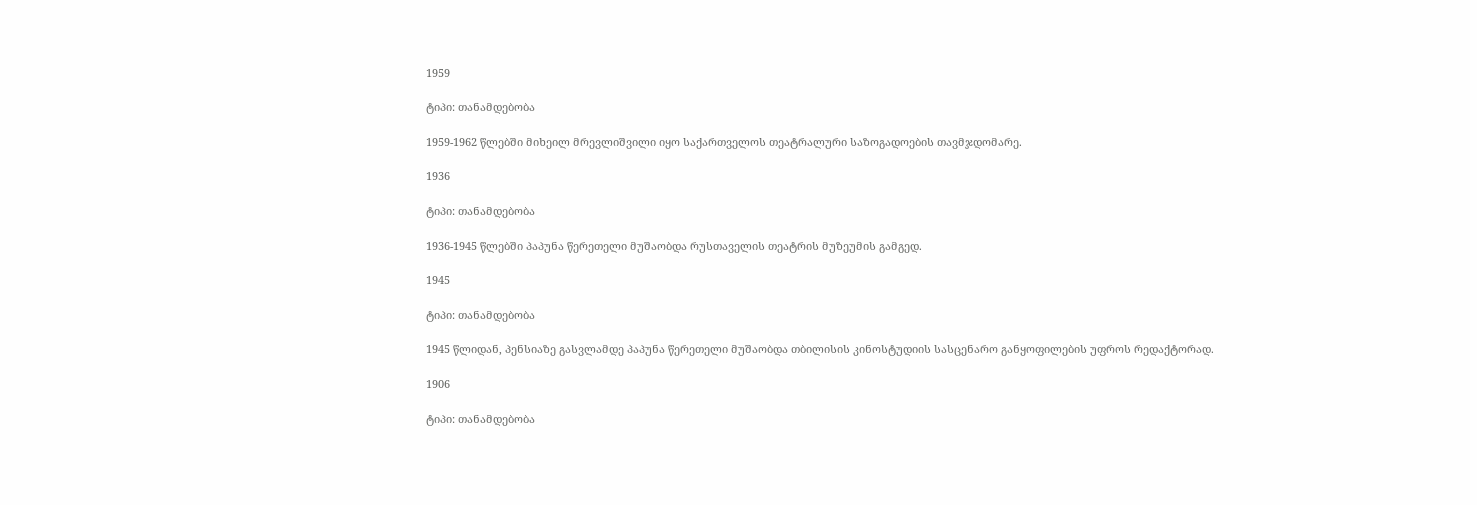1959

ტიპი: თანამდებობა

1959-1962 წლებში მიხეილ მრევლიშვილი იყო საქართველოს თეატრალური საზოგადოების თავმჯდომარე.

1936

ტიპი: თანამდებობა

1936-1945 წლებში პაპუნა წერეთელი მუშაობდა რუსთაველის თეატრის მუზეუმის გამგედ.

1945

ტიპი: თანამდებობა

1945 წლიდან, პენსიაზე გასვლამდე პაპუნა წერეთელი მუშაობდა თბილისის კინოსტუდიის სასცენარო განყოფილების უფროს რედაქტორად.

1906

ტიპი: თანამდებობა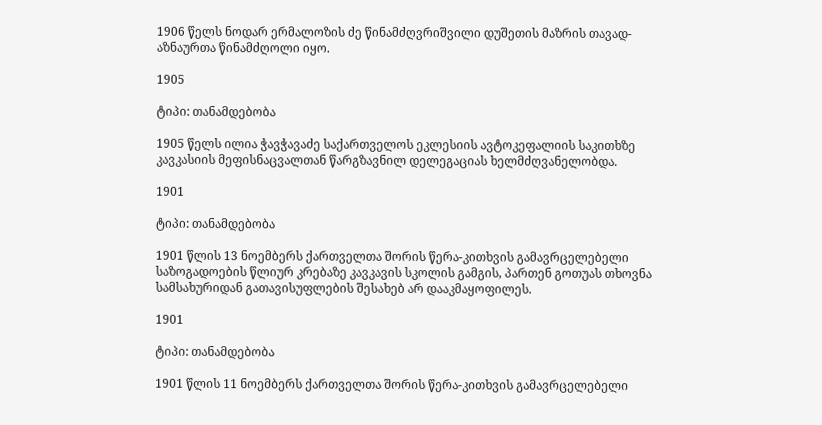1906 წელს ნოდარ ერმალოზის ძე წინამძღვრიშვილი დუშეთის მაზრის თავად-აზნაურთა წინამძღოლი იყო.

1905

ტიპი: თანამდებობა

1905 წელს ილია ჭავჭავაძე საქართველოს ეკლესიის ავტოკეფალიის საკითხზე კავკასიის მეფისნაცვალთან წარგზავნილ დელეგაციას ხელმძღვანელობდა.

1901

ტიპი: თანამდებობა

1901 წლის 13 ნოემბერს ქართველთა შორის წერა-კითხვის გამავრცელებელი საზოგადოების წლიურ კრებაზე კავკავის სკოლის გამგის, პართენ გოთუას თხოვნა სამსახურიდან გათავისუფლების შესახებ არ დააკმაყოფილეს.

1901

ტიპი: თანამდებობა

1901 წლის 11 ნოემბერს ქართველთა შორის წერა-კითხვის გამავრცელებელი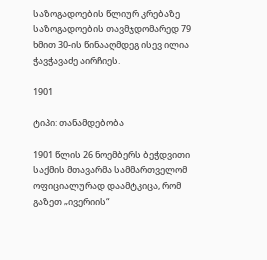საზოგადოების წლიურ კრებაზე საზოგადოების თავმჯდომარედ 79 ხმით 30-ის წინააღმდეგ ისევ ილია ჭავჭავაძე აირჩიეს.

1901

ტიპი: თანამდებობა

1901 წლის 26 ნოემბერს ბეჭდვითი საქმის მთავარმა სამმართველომ ოფიციალურად დაამტკიცა, რომ გაზეთ „ივერიის“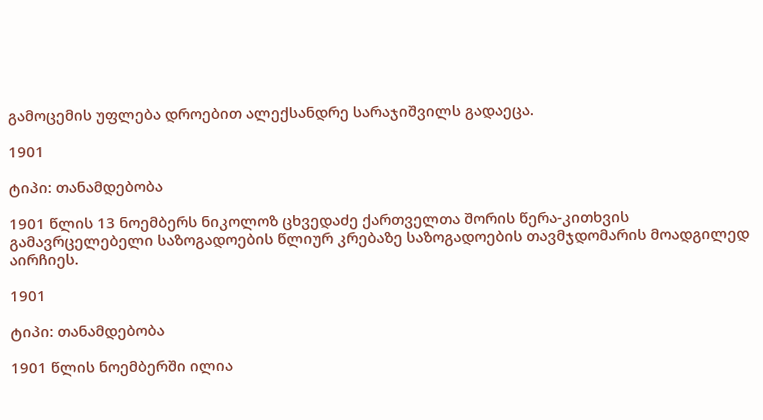გამოცემის უფლება დროებით ალექსანდრე სარაჯიშვილს გადაეცა.

1901

ტიპი: თანამდებობა

1901 წლის 13 ნოემბერს ნიკოლოზ ცხვედაძე ქართველთა შორის წერა-კითხვის გამავრცელებელი საზოგადოების წლიურ კრებაზე საზოგადოების თავმჯდომარის მოადგილედ აირჩიეს.

1901

ტიპი: თანამდებობა

1901 წლის ნოემბერში ილია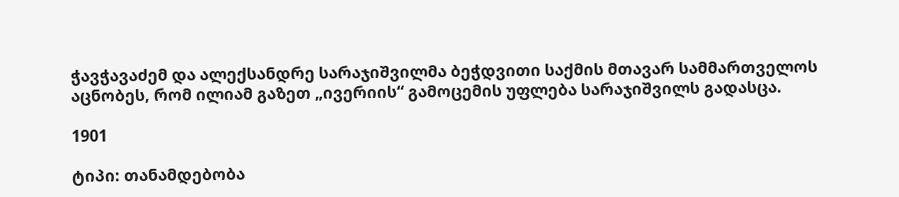ჭავჭავაძემ და ალექსანდრე სარაჯიშვილმა ბეჭდვითი საქმის მთავარ სამმართველოს აცნობეს, რომ ილიამ გაზეთ „ივერიის“ გამოცემის უფლება სარაჯიშვილს გადასცა.

1901

ტიპი: თანამდებობა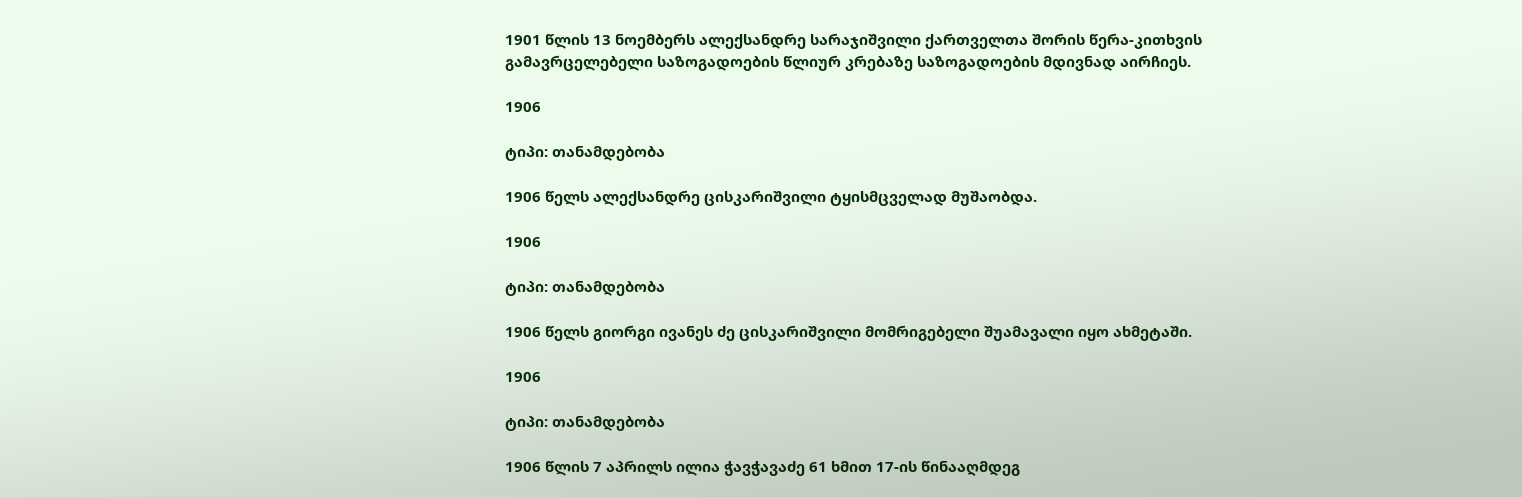1901 წლის 13 ნოემბერს ალექსანდრე სარაჯიშვილი ქართველთა შორის წერა-კითხვის გამავრცელებელი საზოგადოების წლიურ კრებაზე საზოგადოების მდივნად აირჩიეს.

1906

ტიპი: თანამდებობა

1906 წელს ალექსანდრე ცისკარიშვილი ტყისმცველად მუშაობდა.

1906

ტიპი: თანამდებობა

1906 წელს გიორგი ივანეს ძე ცისკარიშვილი მომრიგებელი შუამავალი იყო ახმეტაში.

1906

ტიპი: თანამდებობა

1906 წლის 7 აპრილს ილია ჭავჭავაძე 61 ხმით 17-ის წინააღმდეგ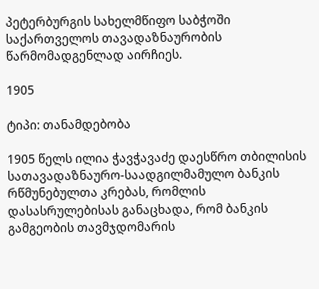პეტერბურგის სახელმწიფო საბჭოში საქართველოს თავადაზნაურობის წარმომადგენლად აირჩიეს.

1905

ტიპი: თანამდებობა

1905 წელს ილია ჭავჭავაძე დაესწრო თბილისის სათავადაზნაურო-საადგილმამულო ბანკის რწმუნებულთა კრებას, რომლის დასასრულებისას განაცხადა, რომ ბანკის გამგეობის თავმჯდომარის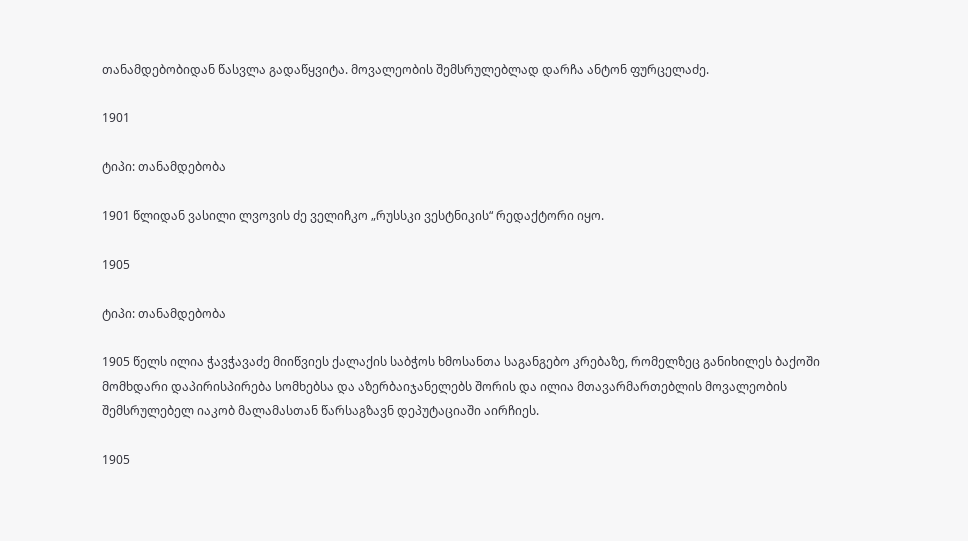თანამდებობიდან წასვლა გადაწყვიტა. მოვალეობის შემსრულებლად დარჩა ანტონ ფურცელაძე.

1901

ტიპი: თანამდებობა

1901 წლიდან ვასილი ლვოვის ძე ველიჩკო „რუსსკი ვესტნიკის“ რედაქტორი იყო.

1905

ტიპი: თანამდებობა

1905 წელს ილია ჭავჭავაძე მიიწვიეს ქალაქის საბჭოს ხმოსანთა საგანგებო კრებაზე, რომელზეც განიხილეს ბაქოში მომხდარი დაპირისპირება სომხებსა და აზერბაიჯანელებს შორის და ილია მთავარმართებლის მოვალეობის შემსრულებელ იაკობ მალამასთან წარსაგზავნ დეპუტაციაში აირჩიეს.

1905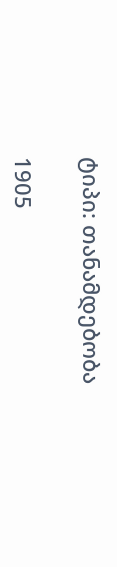ტიპი: თანამდებობა

1905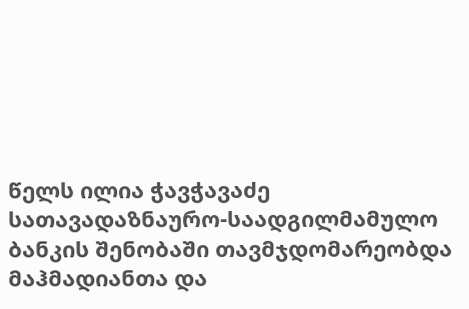წელს ილია ჭავჭავაძე სათავადაზნაურო-საადგილმამულო ბანკის შენობაში თავმჯდომარეობდა მაჰმადიანთა და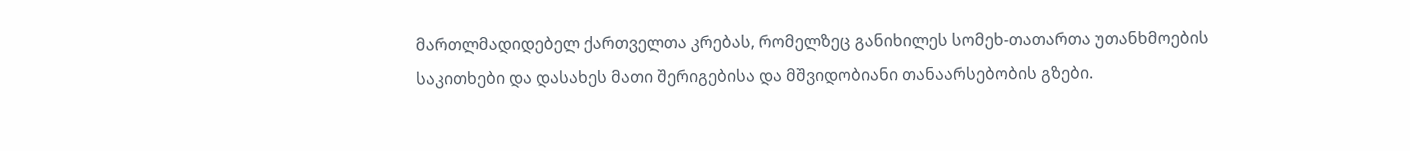მართლმადიდებელ ქართველთა კრებას, რომელზეც განიხილეს სომეხ-თათართა უთანხმოების საკითხები და დასახეს მათი შერიგებისა და მშვიდობიანი თანაარსებობის გზები.